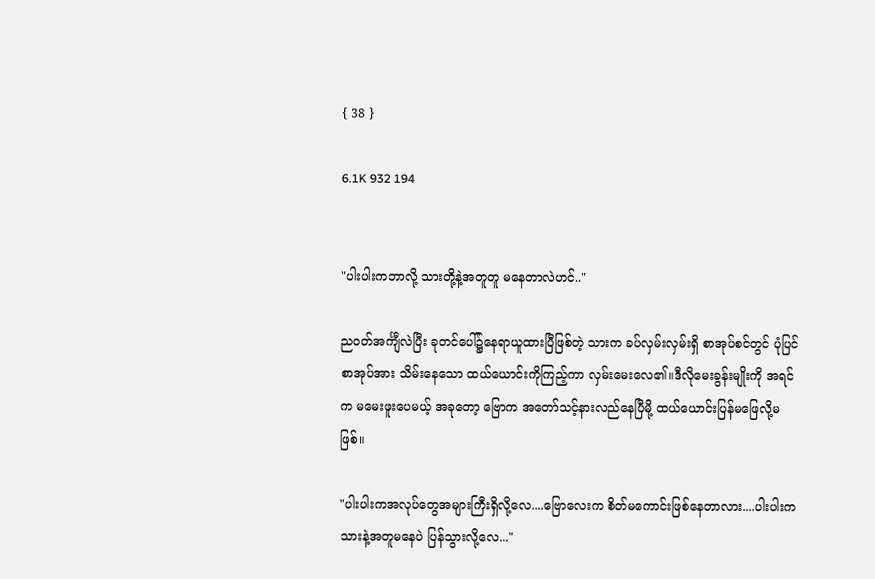{ 38 }

6.1K 932 194


"ပါးပါးကဘာလို့ သားတို့နဲ့အတူတူ မနေတာလဲဟင်.."

ညဝတ်အင်္ကျီလဲပြီး ခုတင်ပေါ်၌နေရာယူထားပြီဖြစ်တဲ့ သားက ခပ်လှမ်းလှမ်းရှိ စာအုပ်စင်တွင် ပုံပြင်စာအုပ်အား သိမ်းနေသော ထယ်ယောင်းကိုကြည့်ကာ လှမ်းမေးလေ၏။ဒီလိုမေးခွန်းမျိုးကို အရင်က မမေးဖူးပေမယ့် အခုတော့ ဗြောက အတော်သင့်နားလည်နေပြီမို့ ထယ်ယောင်းပြန်မဖြေလို့မဖြစ်။

"ပါးပါးကအလုပ်တွေအများကြီးရှိလို့လေ....ဗြောလေးက စိတ်မကောင်းဖြစ်နေတာလား....ပါးပါးက သားနဲ့အတူမနေပဲ ပြန်သွားလို့လေ..."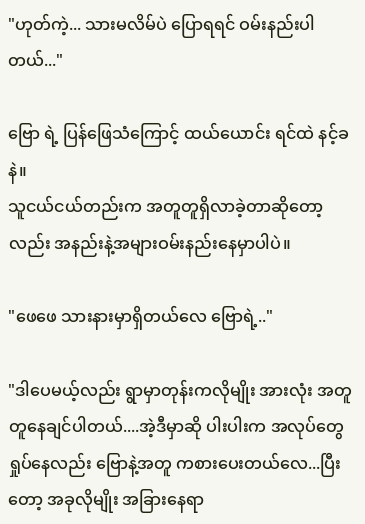"ဟုတ်ကဲ့... သားမလိမ်ပဲ ပြောရရင် ဝမ်းနည်းပါတယ်..."

ဗြော ရဲ့ ပြန်ဖြေသံကြောင့် ထယ်ယောင်း ရင်ထဲ နင့်ခနဲ။
သူငယ်ငယ်တည်းက အတူတူရှိလာခဲ့တာဆိုတော့လည်း အနည်းနဲ့အများဝမ်းနည်းနေမှာပါပဲ။

"ဖေဖေ သားနားမှာရှိတယ်လေ ဗြောရဲ့.."

"ဒါပေမယ့်လည်း ရွာမှာတုန်းကလိုမျိုး အားလုံး အတူတူနေချင်ပါတယ်....အဲ့ဒီမှာဆို ပါးပါးက အလုပ်တွေရှုပ်နေလည်း ဗြောနဲ့အတူ ကစားပေးတယ်လေ...ပြီးတော့ အခုလိုမျိုး အခြားနေရာ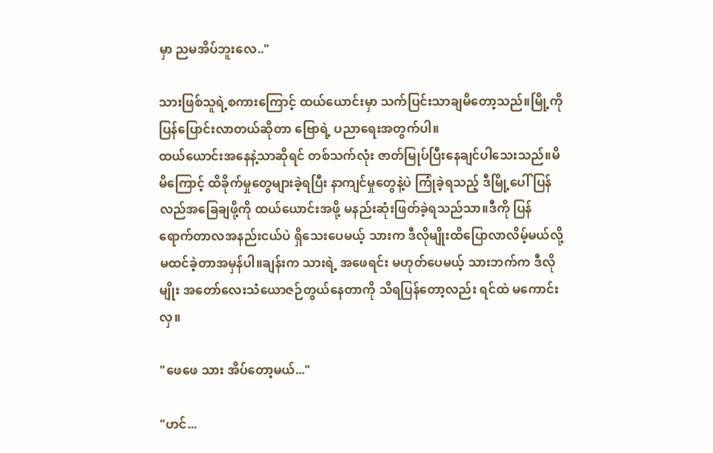မှာ ညမအိပ်ဘူးလေ.."

သားဖြစ်သူရဲ့စကားကြောင့် ထယ်ယောင်းမှာ သက်ပြင်းသာချမိတော့သည်။မြို့ကို ပြန်ပြောင်းလာတယ်ဆိုတာ ဗြောရဲ့ ပညာရေးအတွက်ပါ။
ထယ်ယောင်းအနေနဲ့သာဆိုရင် တစ်သက်လုံး ဇာတ်မြုပ်ပြီးနေချင်ပါသေးသည်။မိမိကြောင့် ထိခိုက်မှုတွေများခဲ့ရပြီး နာကျင်မှုတွေနဲ့ပဲ ကြုံခဲ့ရသည့် ဒီမြို့ပေါ် ပြန်လည်အခြေချဖို့ကို ထယ်ယောင်းအဖို့ မနည်းဆုံးဖြတ်ခဲ့ရသည်သာ။ဒီကို ပြန်ရောက်တာလအနည်းငယ်ပဲ ရှိသေးပေမယ့် သားက ဒီလိုမျိုးထိပြောလာလိမ့်မယ်လို့ မထင်ခဲ့တာအမှန်ပါ။ချန်းက သားရဲ့ အဖေရင်း မဟုတ်ပေမယ့် သားဘက်က ဒီလိုမျိုး အတော်လေးသံယောဇဉ်တွယ်နေတာကို သိရပြန်တော့လည်း ရင်ထဲ မကောင်းလှ။

"ဖေဖေ သား အိပ်တော့မယ်..."

"ဟင်...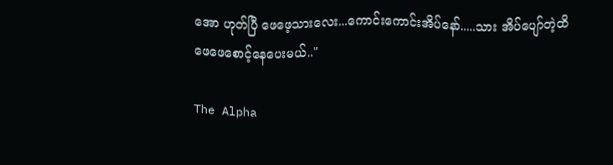အော ဟုတ်ပြီ ဖေဖေ့သားလေး...ကောင်းကောင်းအိပ်နော်.....သား အိပ်ပျော်တဲ့ထိ ဖေဖေစောင့်နေပေးမယ်.."

The Alpha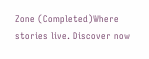Zone (Completed)Where stories live. Discover now